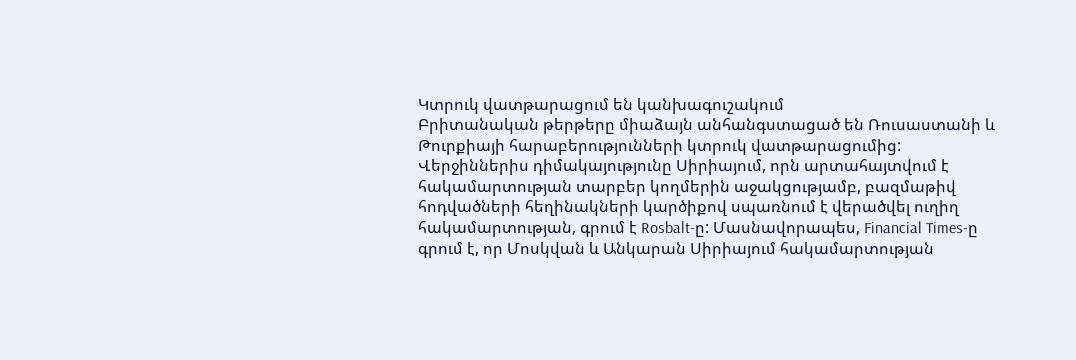Կտրուկ վատթարացում են կանխագուշակում
Բրիտանական թերթերը միաձայն անհանգստացած են Ռուսաստանի և Թուրքիայի հարաբերությունների կտրուկ վատթարացումից: Վերջիններիս դիմակայությունը Սիրիայում, որն արտահայտվում է հակամարտության տարբեր կողմերին աջակցությամբ, բազմաթիվ հոդվածների հեղինակների կարծիքով սպառնում է վերածվել ուղիղ հակամարտության, գրում է Rosbalt-ը: Մասնավորապես, Financial Times-ը գրում է, որ Մոսկվան և Անկարան Սիրիայում հակամարտության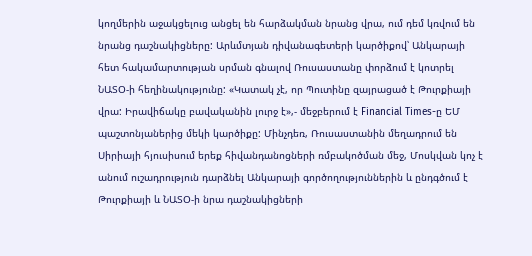կողմերին աջակցելուց անցել են հարձակման նրանց վրա, ում դեմ կռվում են նրանց դաշնակիցները: Արևմտյան դիվանագետերի կարծիքով՝ Անկարայի հետ հակամարտության սրման գնալով Ռուսաստանը փորձում է կոտրել ՆԱՏՕ-ի հեղինակությունը: «Կատակ չէ, որ Պուտինը զայրացած է Թուրքիայի վրա: Իրավիճակը բավականին լուրջ է»,- մեջբերում է Financial Times-ը ԵՄ պաշտոնյաներից մեկի կարծիքը: Մինչդեռ, Ռուսաստանին մեղադրում են Սիրիայի հյուսիսում երեք հիվանդանոցների ռմբակոծման մեջ, Մոսկվան կոչ է անում ուշադրություն դարձնել Անկարայի գործողություններին և ընդգծում է Թուրքիայի և ՆԱՏՕ-ի նրա դաշնակիցների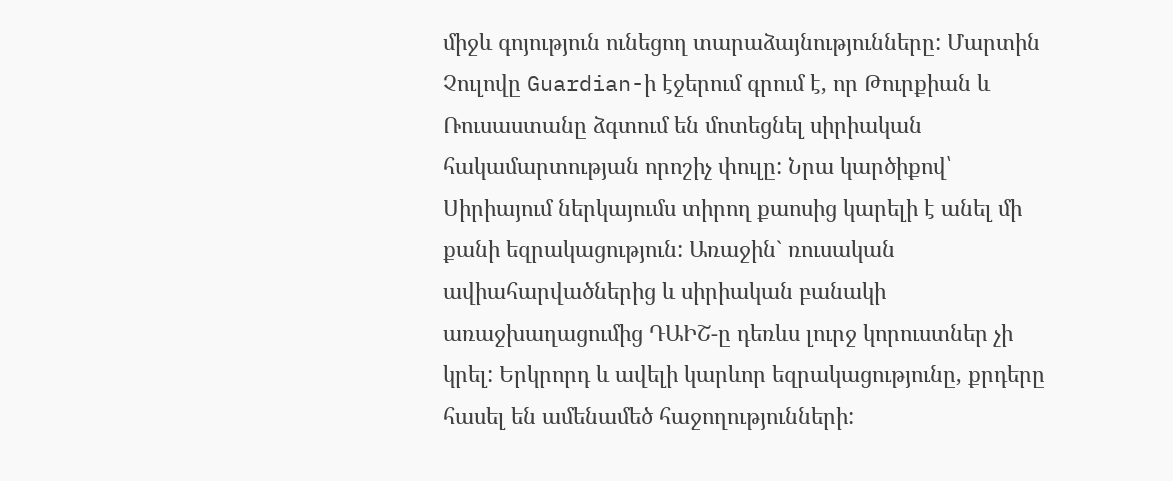միջև գոյություն ունեցող տարաձայնությունները: Մարտին Չուլովը Guardian-ի էջերում գրում է, որ Թուրքիան և Ռուսաստանը ձգտում են մոտեցնել սիրիական հակամարտության որոշիչ փուլը: Նրա կարծիքով՝ Սիրիայում ներկայումս տիրող քաոսից կարելի է անել մի քանի եզրակացություն: Առաջին` ռուսական ավիահարվածներից և սիրիական բանակի առաջխաղացումից ԴԱԻՇ-ը դեռևս լուրջ կորուստներ չի կրել: Երկրորդ և ավելի կարևոր եզրակացությունը, քրդերը հասել են ամենամեծ հաջողությունների: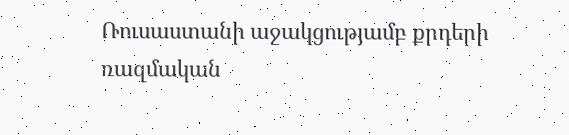Ռուսաստանի աջակցությամբ քրդերի ռազմական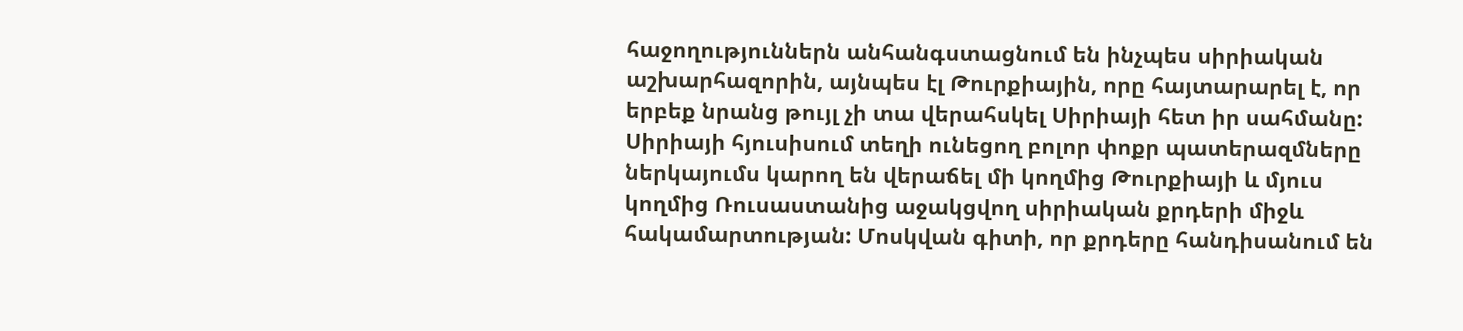հաջողություններն անհանգստացնում են ինչպես սիրիական աշխարհազորին, այնպես էլ Թուրքիային, որը հայտարարել է, որ երբեք նրանց թույլ չի տա վերահսկել Սիրիայի հետ իր սահմանը: Սիրիայի հյուսիսում տեղի ունեցող բոլոր փոքր պատերազմները ներկայումս կարող են վերաճել մի կողմից Թուրքիայի և մյուս կողմից Ռուսաստանից աջակցվող սիրիական քրդերի միջև հակամարտության: Մոսկվան գիտի, որ քրդերը հանդիսանում են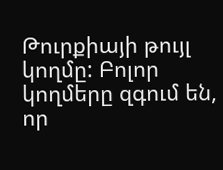Թուրքիայի թույլ կողմը: Բոլոր կողմերը զգում են, որ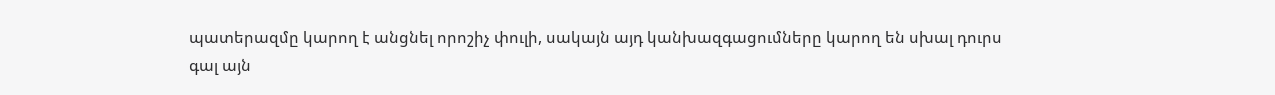պատերազմը կարող է անցնել որոշիչ փուլի, սակայն այդ կանխազգացումները կարող են սխալ դուրս գալ այն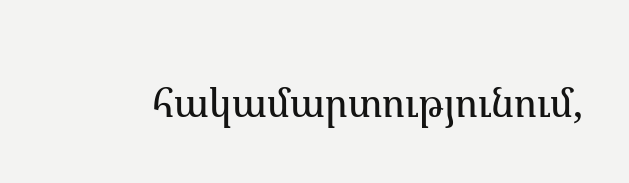հակամարտությունում,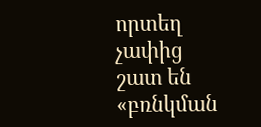որտեղ չափից շատ են «բռնկման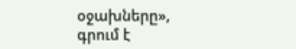օջախները», գրում է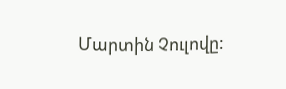Մարտին Չուլովը: